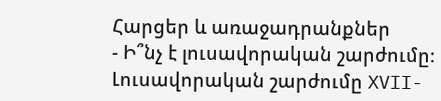Հարցեր և առաջադրանքներ
- Ի՞նչ է լուսավորական շարժումը։
Լուսավորական շարժումը XVII-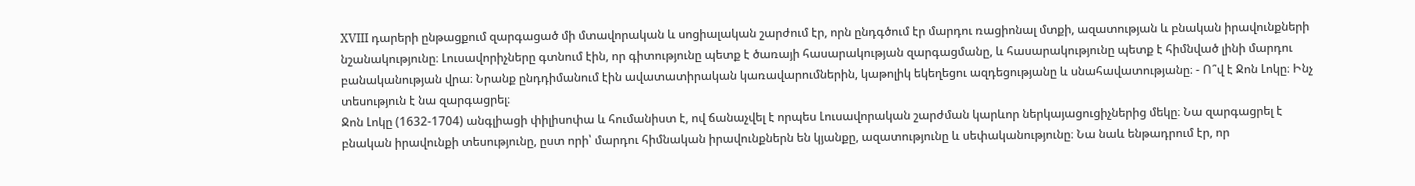XVIII դարերի ընթացքում զարգացած մի մտավորական և սոցիալական շարժում էր, որն ընդգծում էր մարդու ռացիոնալ մտքի, ազատության և բնական իրավունքների նշանակությունը։ Լուսավորիչները գտնում էին, որ գիտությունը պետք է ծառայի հասարակության զարգացմանը, և հասարակությունը պետք է հիմնված լինի մարդու բանականության վրա։ Նրանք ընդդիմանում էին ավատատիրական կառավարումներին, կաթոլիկ եկեղեցու ազդեցությանը և սնահավատությանը։ - Ո՞վ է Ջոն Լոկը։ Ինչ տեսություն է նա զարգացրել։
Ջոն Լոկը (1632-1704) անգլիացի փիլիսոփա և հումանիստ է, ով ճանաչվել է որպես Լուսավորական շարժման կարևոր ներկայացուցիչներից մեկը։ Նա զարգացրել է բնական իրավունքի տեսությունը, ըստ որի՝ մարդու հիմնական իրավունքներն են կյանքը, ազատությունը և սեփականությունը։ Նա նաև ենթադրում էր, որ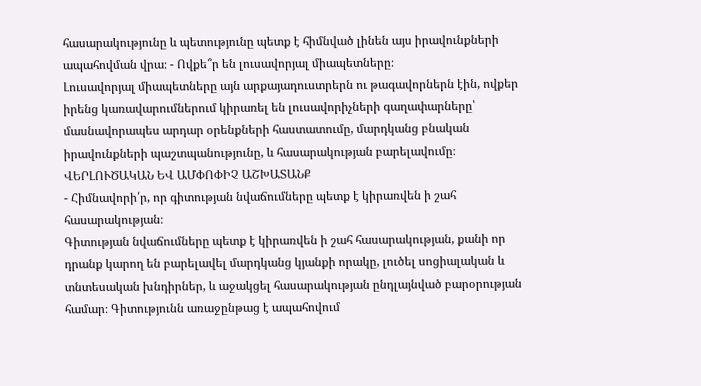հասարակությունը և պետությունը պետք է հիմնված լինեն այս իրավունքների ապահովման վրա։ - Ովքե՞ր են լուսավորյալ միապետները։
Լուսավորյալ միապետները այն արքայադուստրերն ու թագավորներն էին, ովքեր իրենց կառավարումներում կիրառել են լուսավորիչների գաղափարները՝ մասնավորապես արդար օրենքների հաստատումը, մարդկանց բնական իրավունքների պաշտպանությունը, և հասարակության բարելավումը։
ՎԵՐԼՈՒԾԱԿԱՆ ԵՎ ԱՄՓՈՓԻՉ ԱՇԽԱՏԱՆՔ
- Հիմնավորի՛ր, որ գիտության նվաճումները պետք է կիրառվեն ի շահ հասարակության։
Գիտության նվաճումները պետք է կիրառվեն ի շահ հասարակության, քանի որ դրանք կարող են բարելավել մարդկանց կյանքի որակը, լուծել սոցիալական և տնտեսական խնդիրներ, և աջակցել հասարակության ընդլայնված բարօրության համար։ Գիտությունն առաջընթաց է ապահովում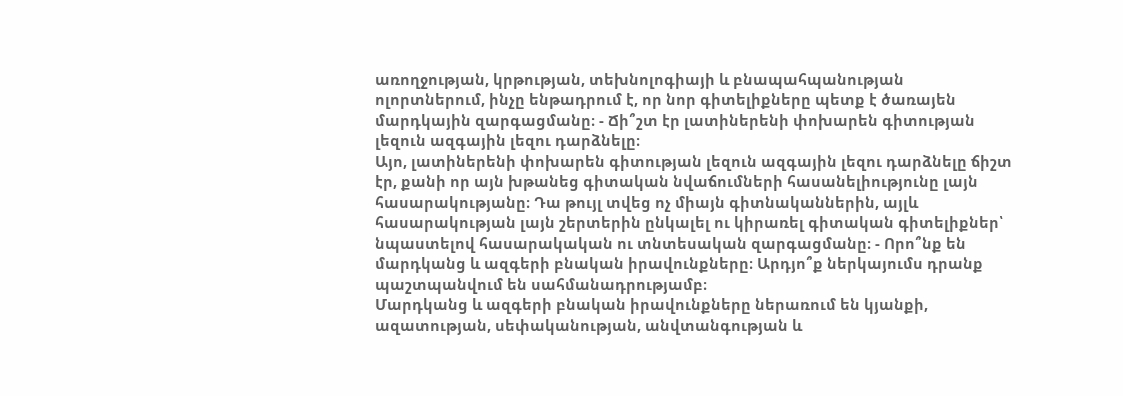առողջության, կրթության, տեխնոլոգիայի և բնապահպանության ոլորտներում, ինչը ենթադրում է, որ նոր գիտելիքները պետք է ծառայեն մարդկային զարգացմանը։ - Ճի՞շտ էր լատիներենի փոխարեն գիտության լեզուն ազգային լեզու դարձնելը։
Այո, լատիներենի փոխարեն գիտության լեզուն ազգային լեզու դարձնելը ճիշտ էր, քանի որ այն խթանեց գիտական նվաճումների հասանելիությունը լայն հասարակությանը։ Դա թույլ տվեց ոչ միայն գիտնականներին, այլև հասարակության լայն շերտերին ընկալել ու կիրառել գիտական գիտելիքներ՝ նպաստելով հասարակական ու տնտեսական զարգացմանը։ - Որո՞նք են մարդկանց և ազգերի բնական իրավունքները։ Արդյո՞ք ներկայումս դրանք պաշտպանվում են սահմանադրությամբ։
Մարդկանց և ազգերի բնական իրավունքները ներառում են կյանքի, ազատության, սեփականության, անվտանգության և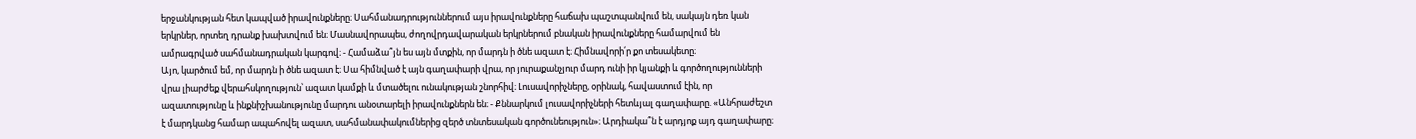երջանկության հետ կապված իրավունքները։ Սահմանադրություններում այս իրավունքները հաճախ պաշտպանվում են, սակայն դեռ կան երկրներ, որտեղ դրանք խախտվում են։ Մասնավորապես, ժողովրդավարական երկրներում բնական իրավունքները համարվում են ամրագրված սահմանադրական կարգով։ - Համաձա՞յն ես այն մտքին, որ մարդն ի ծնե ազատ է։ Հիմնավորի՛ր քո տեսակետը։
Այո, կարծում եմ, որ մարդն ի ծնե ազատ է։ Սա հիմնված է այն գաղափարի վրա, որ յուրաքանչյուր մարդ ունի իր կյանքի և գործողությունների վրա լիարժեք վերահսկողություն՝ ազատ կամքի և մտածելու ունակության շնորհիվ։ Լուսավորիչները, օրինակ, հավաստում էին, որ ազատությունը և ինքնիշխանությունը մարդու անօտարելի իրավունքներն են։ - Քննարկում լուսավորիչների հետևյալ գաղափարը. «Անհրաժեշտ է մարդկանց համար ապահովել ազատ, սահմանափակումներից զերծ տնտեսական գործունեություն»։ Արդիակա՞ն է արդյոք այդ գաղափարը։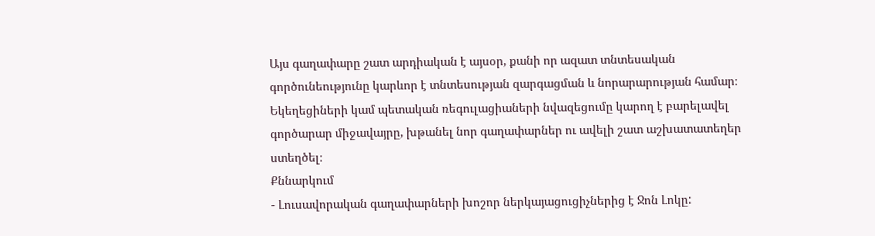Այս գաղափարը շատ արդիական է այսօր, քանի որ ազատ տնտեսական գործունեությունը կարևոր է տնտեսության զարգացման և նորարարության համար։ Եկեղեցիների կամ պետական ռեգուլացիաների նվազեցումը կարող է բարելավել գործարար միջավայրը, խթանել նոր գաղափարներ ու ավելի շատ աշխատատեղեր ստեղծել։
Քննարկում
- Լուսավորական գաղափարների խոշոր ներկայացուցիչներից է Ջոն Լոկը: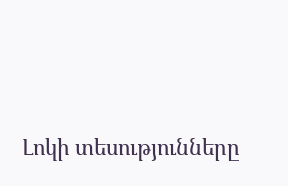Լոկի տեսությունները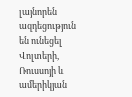լայնորեն ազդեցություն են ունեցել Վոլտերի, Ռուսսոյի և ամերիկյան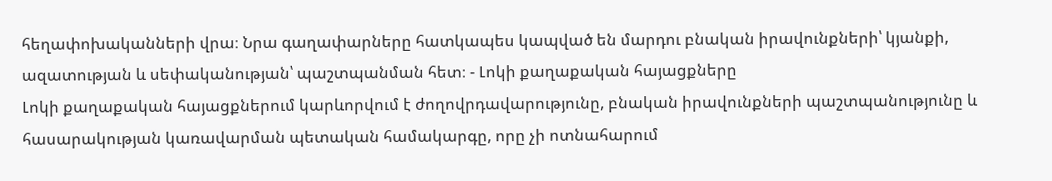հեղափոխականների վրա։ Նրա գաղափարները հատկապես կապված են մարդու բնական իրավունքների՝ կյանքի, ազատության և սեփականության՝ պաշտպանման հետ։ - Լոկի քաղաքական հայացքները
Լոկի քաղաքական հայացքներում կարևորվում է ժողովրդավարությունը, բնական իրավունքների պաշտպանությունը և հասարակության կառավարման պետական համակարգը, որը չի ոտնահարում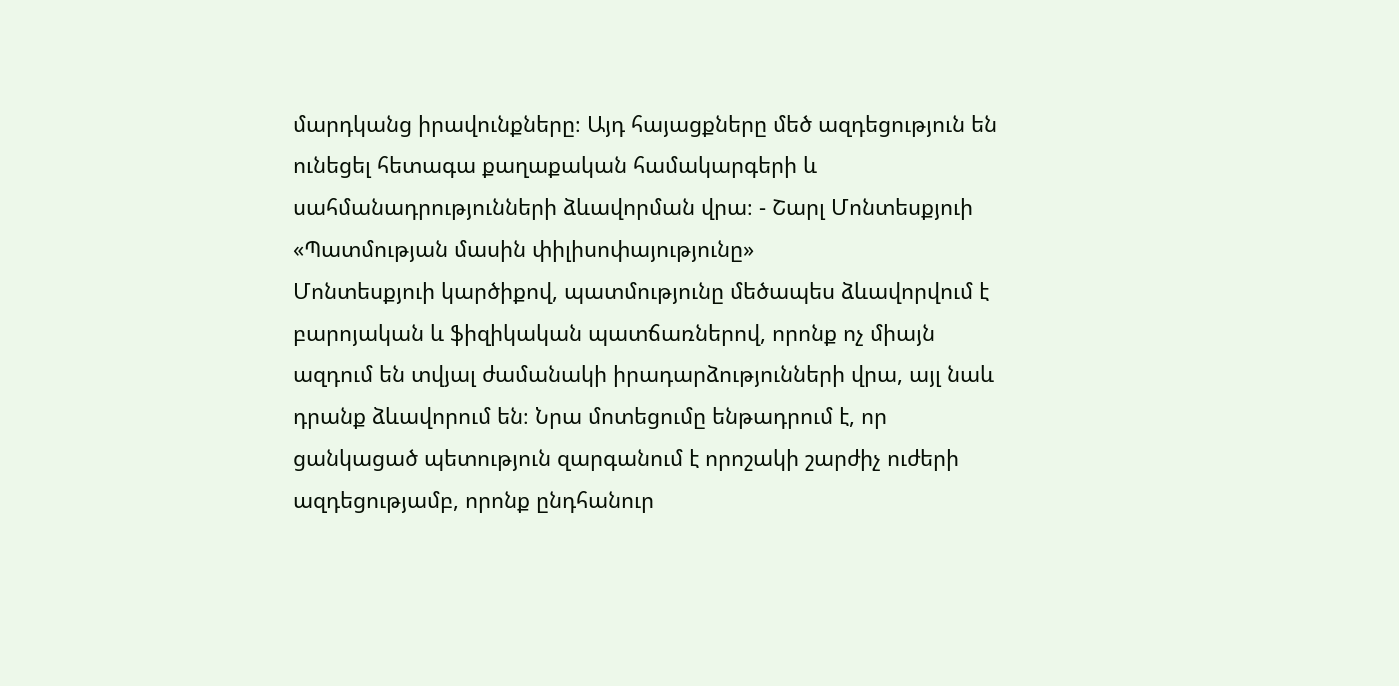մարդկանց իրավունքները։ Այդ հայացքները մեծ ազդեցություն են ունեցել հետագա քաղաքական համակարգերի և սահմանադրությունների ձևավորման վրա։ - Շարլ Մոնտեսքյուի «Պատմության մասին փիլիսոփայությունը»
Մոնտեսքյուի կարծիքով, պատմությունը մեծապես ձևավորվում է բարոյական և ֆիզիկական պատճառներով, որոնք ոչ միայն ազդում են տվյալ ժամանակի իրադարձությունների վրա, այլ նաև դրանք ձևավորում են։ Նրա մոտեցումը ենթադրում է, որ ցանկացած պետություն զարգանում է որոշակի շարժիչ ուժերի ազդեցությամբ, որոնք ընդհանուր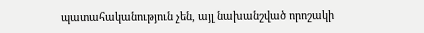պատահականություն չեն, այլ նախանշված որոշակի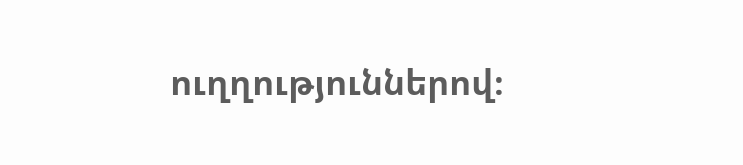ուղղություններով։